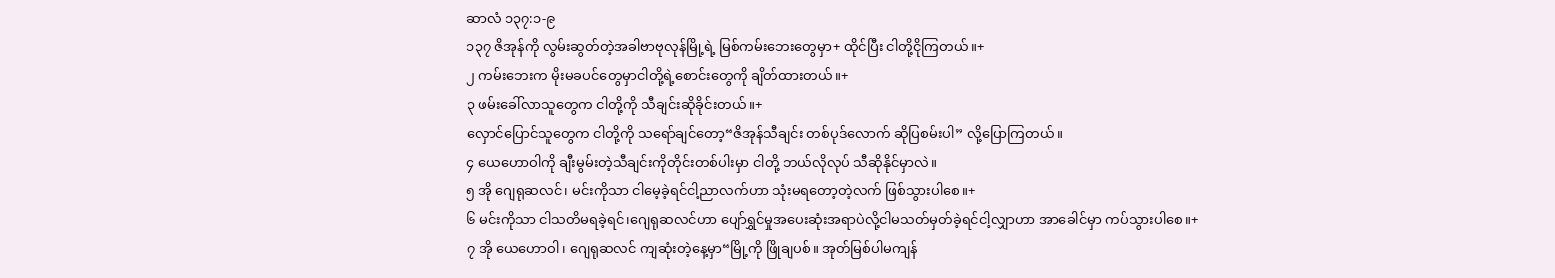ဆာလံ ၁၃၇:၁-၉
၁၃၇ ဇိအုန်ကို လွမ်းဆွတ်တဲ့အခါဗာဗုလုန်မြို့ရဲ့ မြစ်ကမ်းဘေးတွေမှာ+ ထိုင်ပြီး ငါတို့ငိုကြတယ်။+
၂ ကမ်းဘေးက မိုးမခပင်တွေမှာငါတို့ရဲ့စောင်းတွေကို ချိတ်ထားတယ်။+
၃ ဖမ်းခေါ်လာသူတွေက ငါတို့ကို သီချင်းဆိုခိုင်းတယ်။+
လှောင်ပြောင်သူတွေက ငါတို့ကို သရော်ချင်တော့“ဇိအုန်သီချင်း တစ်ပုဒ်လောက် ဆိုပြစမ်းပါ” လို့ပြောကြတယ်။
၄ ယေဟောဝါကို ချီးမွမ်းတဲ့သီချင်းကိုတိုင်းတစ်ပါးမှာ ငါတို့ ဘယ်လိုလုပ် သီဆိုနိုင်မှာလဲ။
၅ အို ဂျေရုဆလင်၊ မင်းကိုသာ ငါမေ့ခဲ့ရင်ငါ့ညာလက်ဟာ သုံးမရတော့တဲ့လက် ဖြစ်သွားပါစေ။+
၆ မင်းကိုသာ ငါသတိမရခဲ့ရင်၊ဂျေရုဆလင်ဟာ ပျော်ရွှင်မှုအပေးဆုံးအရာပဲလို့ငါမသတ်မှတ်ခဲ့ရင်ငါ့လျှာဟာ အာခေါင်မှာ ကပ်သွားပါစေ။+
၇ အို ယေဟောဝါ၊ ဂျေရုဆလင် ကျဆုံးတဲ့နေ့မှာ“မြို့ကို ဖြိုချပစ်။ အုတ်မြစ်ပါမကျန်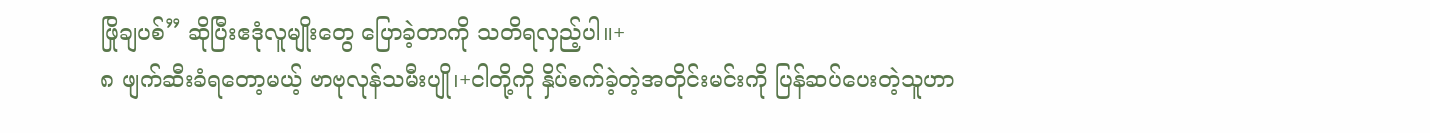ဖြိုချပစ်” ဆိုပြီးဧဒုံလူမျိုးတွေ ပြောခဲ့တာကို သတိရလှည့်ပါ။+
၈ ဖျက်ဆီးခံရတော့မယ့် ဗာဗုလုန်သမီးပျို၊+ငါတို့ကို နှိပ်စက်ခဲ့တဲ့အတိုင်းမင်းကို ပြန်ဆပ်ပေးတဲ့သူဟာ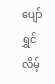ပျော်ရွှင်လိမ့်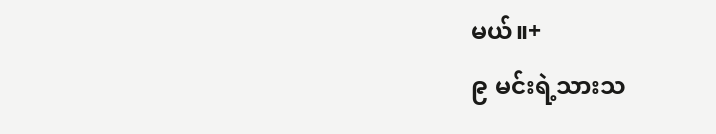မယ်။+
၉ မင်းရဲ့သားသ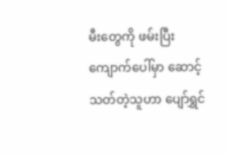မီးတွေကို ဖမ်းပြီးကျောက်ပေါ်မှာ ဆောင့်သတ်တဲ့သူဟာ ပျော်ရွှင်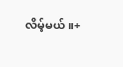လိမ့်မယ်။+